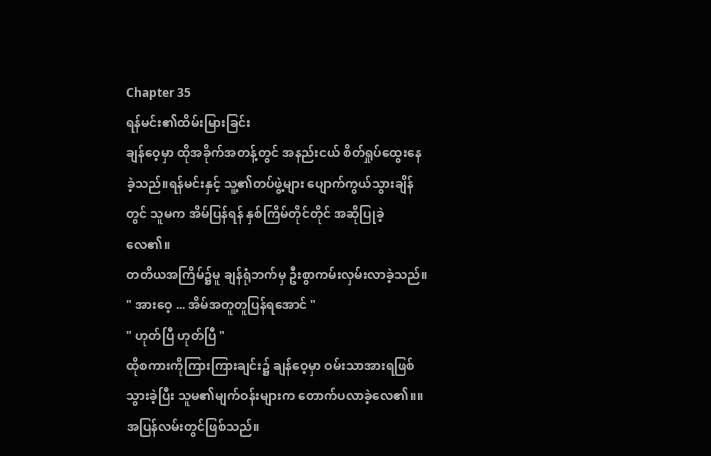Chapter 35
ရန်မင်း၏ထိမ်းမြားခြင်း
ချန်ဝေ့မှာ ထိုအခိုက်အတန့်တွင် အနည်းငယ် စိတ်ရှုပ်ထွေးနေခဲ့သည်။ရန်မင်းနှင့် သူ့၏တပ်ဖွဲ့များ ပျောက်ကွယ်သွားချိန်တွင် သူမက အိမ်ပြန်ရန် နှစ်ကြိမ်တိုင်တိုင် အဆိုပြုခဲ့လေ၏။
တတိယအကြိမ်၌မူ ချန်ရုံဘက်မှ ဦးစွာကမ်းလှမ်းလာခဲ့သည်။
" အားဝေ့ ... အိမ်အတူတူပြန်ရအောင် "
" ဟုတ်ပြီ ဟုတ်ပြီ "
ထိုစကားကိုကြားကြားချင်း၌ ချန်ဝေ့မှာ ဝမ်းသာအားရဖြစ်သွားခဲ့ပြီး သူမ၏မျက်ဝန်းများက တောက်ပလာခဲ့လေ၏။။
အပြန်လမ်းတွင်ဖြစ်သည်။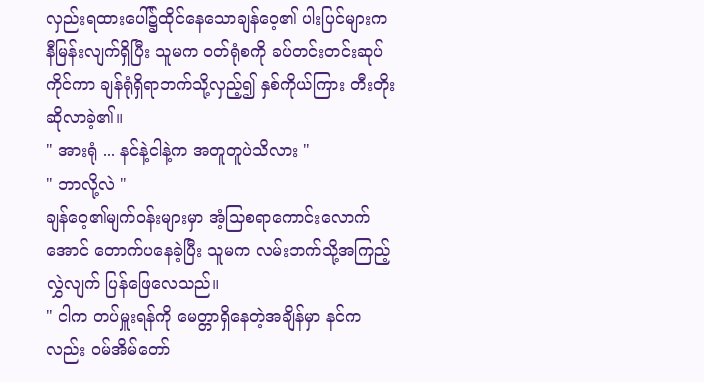လှည်းရထားပေါ်၌ထိုင်နေသောချန်ဝေ့၏ ပါးပြင်များက နီမြန်းလျက်ရှိပြီး သူမက ဝတ်ရုံစကို ခပ်တင်းတင်းဆုပ်ကိုင်ကာ ချန်ရုံရှိရာဘက်သို့လှည့်၍ နှစ်ကိုယ်ကြား တီးတိုးဆိုလာခဲ့၏။
" အားရုံ ... နင်နဲ့ငါနဲ့က အတူတူပဲသိလား "
" ဘာလို့လဲ "
ချန်ဝေ့၏မျက်ဝန်းများမှာ အံ့သြစရာကောင်းလောက်အောင် တောက်ပနေခဲ့ပြီး သူမက လမ်းဘက်သို့အကြည့်လွှဲလျက် ပြန်ဖြေလေသည်။
" ငါက တပ်မှူးရန်ကို မေတ္တာရှိနေတဲ့အချိန်မှာ နင်ကလည်း ဝမ်အိမ်တော်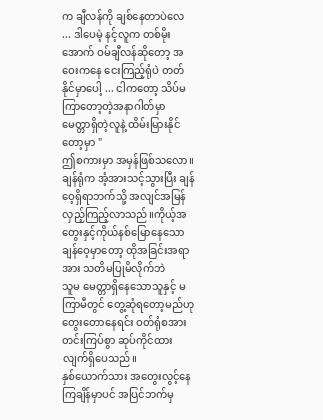က ချီလန်ကို ချစ်နေတာပဲလေ ... ဒါပေမဲ့ နင့်လူက တစ်မိုးအောက် ဝမ်ချီလန်ဆိုတော့ အဝေးကနေ ငေးကြည့်ရုံပဲ တတ်နိုင်မှာပေါ့ ... ငါကတော့ သိပ်မကြာတော့တဲ့အနာဂါတ်မှာ မေတ္တာရှိတဲ့လူနဲ့ ထိမ်းမြားနိုင်တော့မှာ "
ဤစကားမှာ အမှန်ဖြစ်သလော။
ချန်ရုံက အံ့အားသင့်သွားပြီး ချန်ဝေ့ရှိရာဘက်သို့ အလျင်အမြန်လှည့်ကြည့်လာသည်။ကိုယ့်အတွေးနှင့်ကိုယ်နစ်မြောနေသော ချန်ဝေ့မှာတော့ ထိုအခြင်းအရာအား သတိမပြုမိလိုက်ဘဲ
သူမ မေတ္တာရှိနေသောသူနှင့် မကြာမီတွင် တွေ့ဆုံရတော့မည်ဟု တွေးတောနေရင်း ဝတ်ရုံစအားတင်းကြပ်စွာ ဆုပ်ကိုင်ထားလျက်ရှိပေသည်။
နှစ်ယောက်သား အတွေးလွင့်နေကြချိန်မှာပင် အပြင်ဘက်မှ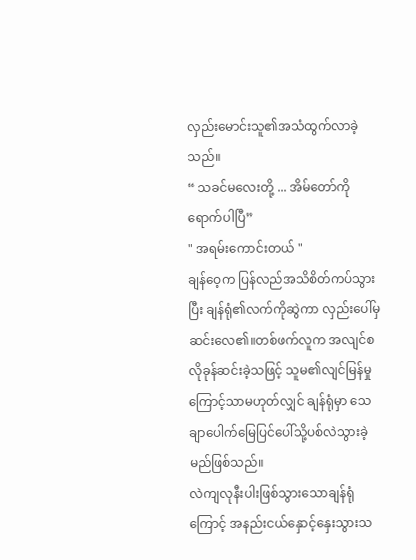လှည်းမောင်းသူ၏အသံထွက်လာခဲ့သည်။
“ သခင်မလေးတို့ ... အိမ်တော်ကို ရောက်ပါပြီ”
" အရမ်းကောင်းတယ် "
ချန်ဝေ့က ပြန်လည်အသိစိတ်ကပ်သွားပြီး ချန်ရုံ၏လက်ကိုဆွဲကာ လှည်းပေါ်မှဆင်းလေ၏။တစ်ဖက်လူက အလျင်စလိုခုန်ဆင်းခဲ့သဖြင့် သူမ၏လျင်မြန်မှုကြောင့်သာမဟုတ်လျှင် ချန်ရုံမှာ သေချာပေါက်မြေပြင်ပေါ်သို့ပစ်လဲသွားခဲ့မည်ဖြစ်သည်။
လဲကျလုနီးပါးဖြစ်သွားသောချန်ရုံကြောင့် အနည်းငယ်နှောင့်နှေးသွားသ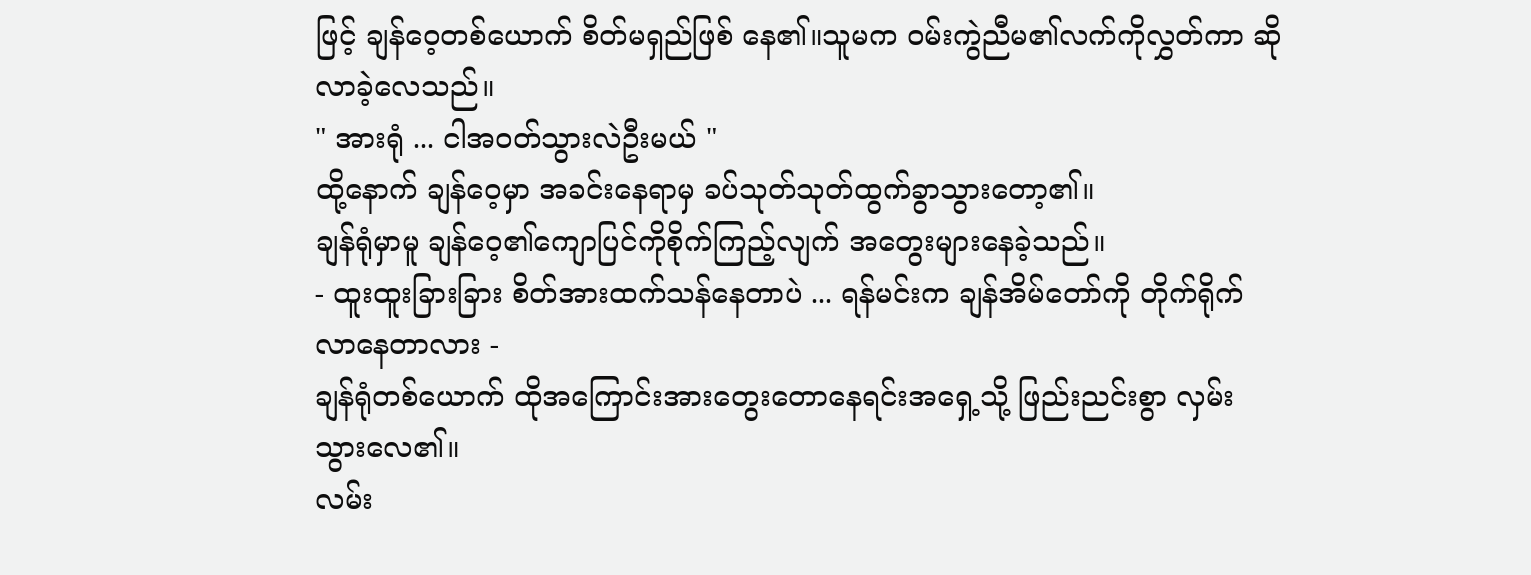ဖြင့် ချန်ဝေ့တစ်ယောက် စိတ်မရှည်ဖြစ် နေ၏။သူမက ဝမ်းကွဲညီမ၏လက်ကိုလွှတ်ကာ ဆိုလာခဲ့လေသည်။
" အားရုံ ... ငါအဝတ်သွားလဲဦးမယ် "
ထို့နောက် ချန်ဝေ့မှာ အခင်းနေရာမှ ခပ်သုတ်သုတ်ထွက်ခွာသွားတော့၏။
ချန်ရုံမှာမူ ချန်ဝေ့၏ကျောပြင်ကိုစိုက်ကြည့်လျက် အတွေးများနေခဲ့သည်။
- ထူးထူးခြားခြား စိတ်အားထက်သန်နေတာပဲ ... ရန်မင်းက ချန်အိမ်တော်ကို တိုက်ရိုက်လာနေတာလား -
ချန်ရုံတစ်ယောက် ထိုအကြောင်းအားတွေးတောနေရင်းအရှေ့သို့ ဖြည်းညင်းစွာ လှမ်းသွားလေ၏။
လမ်း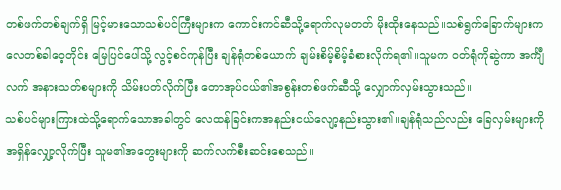တစ်ဖက်တစ်ချက်ရှိ မြင့်မားသောသစ်ပင်ကြီးများက ကောင်းကင်ဆီသို့ရောက်လုမတတ် မိုးထိုးနေသည်။သစ်ရွက်ခြောက်များက လေတစ်ခါဝေ့တိုင်း မြေပြင်ပေါ်သို့ လွင့်စင်ကုန်ပြီး ချန်ရုံတစ်ယောက် ချမ်းစိမ့်စိမ့်ခံစားလိုက်ရ၏။သူမက ဝတ်ရုံကိုဆွဲကာ အင်္ကျီလက် အနားသတ်စများကို သိမ်းပတ်လိုက်ပြီး တောအုပ်ငယ်၏အစွန်းတစ်ဖက်ဆီသို့ လျှောက်လှမ်းသွားသည်။
သစ်ပင်များကြားထဲသို့ရောက်သောအခါတွင် လေထန်ခြင်းကအနည်းငယ်လျော့နည်းသွား၏။ချန်ရုံသည်လည်း ခြေလှမ်းများကို အရှိန်လျှော့လိုက်ပြီး သူမ၏အတွေးများကို ဆက်လက်စီးဆင်းစေသည်။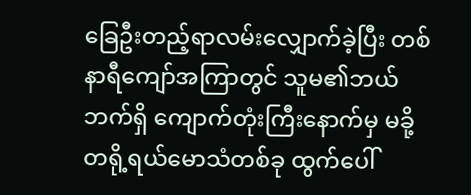ခြေဦးတည့်ရာလမ်းလျှောက်ခဲ့ပြီး တစ်နာရီကျော်အကြာတွင် သူမ၏ဘယ်ဘက်ရှိ ကျောက်တုံးကြီးနောက်မှ မခို့တရို့ရယ်မောသံတစ်ခု ထွက်ပေါ်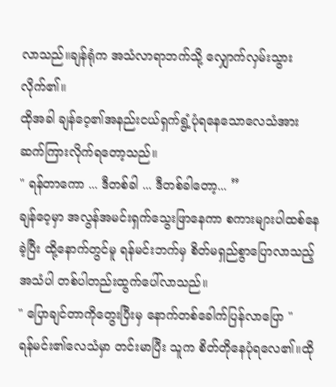လာသည်။ချန်ရုံက အသံလာရာဘက်သို့ လျှောက်လှမ်းသွားလိုက်၏။
ထိုအခါ ချန်ဝေ့၏အနည်းငယ်ရှက်ရွံ့ပုံရနေသောလေသံအား ဆက်ကြားလိုက်ရတော့သည်။
" ရန်တာကော ... ဒီတစ်ခါ ... ဒီတစ်ခါတော့... ”
ချန်ဝေ့မှာ အလွန်အမင်းရှက်သွေးဖြာနေကာ စကားများပါထစ်နေခဲ့ပြီး ထို့နောက်တွင်မူ ရန်မင်းဘက်မှ စိတ်မရှည်စွာပြောလာသည့်အသံပါ တစ်ပါတည်းထွက်ပေါ်လာသည်။
" ပြောချင်တာကိုတွေးပြီးမှ နောက်တစ်ခေါက်ပြန်လာပြော "
ရန်မင်း၏လေသံမှာ တင်းမာပြီး သူက စိတ်တိုနေပုံရလေ၏။ထို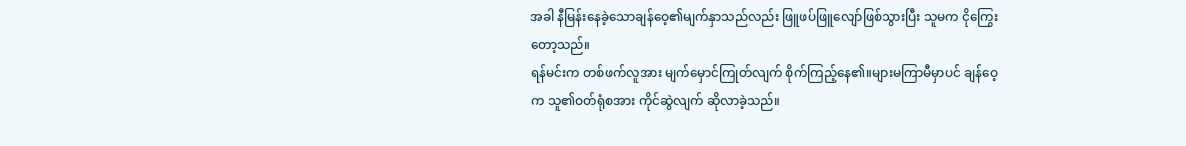အခါ နီမြန်းနေခဲ့သောချန်ဝေ့၏မျက်နှာသည်လည်း ဖြူဖပ်ဖြူလျော်ဖြစ်သွားပြီး သူမက ငိုကြွေးတော့သည်။
ရန်မင်းက တစ်ဖက်လူအား မျက်မှောင်ကြုတ်လျက် စိုက်ကြည့်နေ၏။များမကြာမီမှာပင် ချန်ဝေ့က သူ၏ဝတ်ရုံစအား ကိုင်ဆွဲလျက် ဆိုလာခဲ့သည်။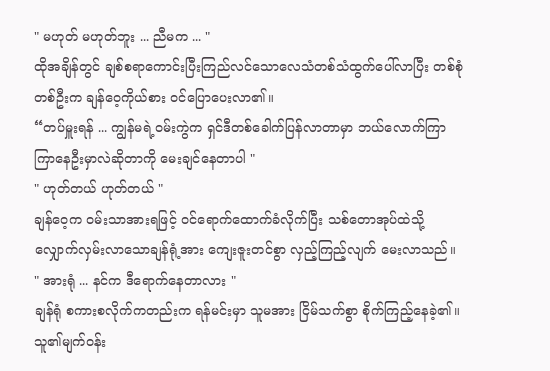" မဟုတ် မဟုတ်ဘူး ... ညီမက ... "
ထိုအချိန်တွင် ချစ်စရာကောင်းပြီးကြည်လင်သောလေသံတစ်သံထွက်ပေါ်လာပြီး တစ်စုံတစ်ဦးက ချန်ဝေ့ကိုယ်စား ဝင်ပြောပေးလာ၏။
“တပ်မှူးရန် ... ကျွန်မရဲ့ဝမ်းကွဲက ရှင်ဒီတစ်ခေါက်ပြန်လာတာမှာ ဘယ်လောက်ကြာကြာနေဦးမှာလဲဆိုတာကို မေးချင်နေတာပါ "
" ဟုတ်တယ် ဟုတ်တယ် "
ချန်ဝေ့က ဝမ်းသာအားရဖြင့် ဝင်ရောက်ထောက်ခံလိုက်ပြီး သစ်တောအုပ်ထဲသို့လျှောက်လှမ်းလာသောချန်ရုံ့အား ကျေးဇူးတင်စွာ လှည့်ကြည့်လျက် မေးလာသည်။
" အားရုံ ... နင်က ဒီရောက်နေတာလား "
ချန်ရုံ စကားစလိုက်ကတည်းက ရန်မင်းမှာ သူမအား ငြိမ်သက်စွာ စိုက်ကြည့်နေခဲ့၏။သူ၏မျက်ဝန်း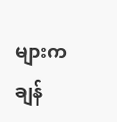များက ချန်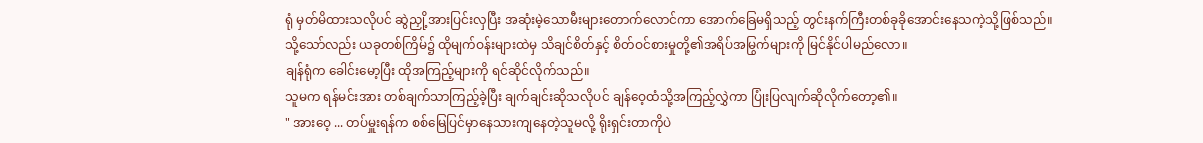ရုံ မှတ်မိထားသလိုပင် ဆွဲညှို့အားပြင်းလှပြီး အဆုံးမဲ့သောမီးများတောက်လောင်ကာ အောက်ခြေမရှိသည့် တွင်းနက်ကြီးတစ်ခုခိုအောင်းနေသကဲ့သို့ဖြစ်သည်။
သို့သော်လည်း ယခုတစ်ကြိမ်၌ ထိုမျက်ဝန်းများထဲမှ သိချင်စိတ်နှင့် စိတ်ဝင်စားမှုတို့၏အရိပ်အမြွက်များကို မြင်နိုင်ပါမည်လော။
ချန်ရုံက ခေါင်းမော့ပြီး ထိုအကြည့်များကို ရင်ဆိုင်လိုက်သည်။
သူမက ရန်မင်းအား တစ်ချက်သာကြည့်ခဲ့ပြီး ချက်ချင်းဆိုသလိုပင် ချန်ဝေ့ထံသို့အကြည့်လွှဲကာ ပြုံးပြလျက်ဆိုလိုက်တော့၏။
" အားဝေ့ ... တပ်မှူးရန်က စစ်မြေပြင်မှာနေသားကျနေတဲ့သူမလို့ ရိုးရှင်းတာကိုပဲ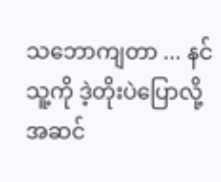သဘောကျတာ ... နင်သူ့ကို ဒဲ့တိုးပဲပြောလို့အဆင်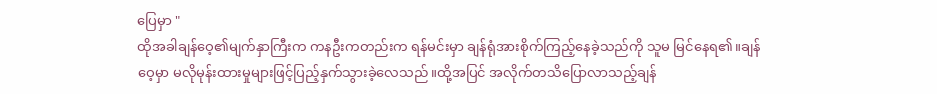ပြေမှာ "
ထိုအခါချန်ဝေ့၏မျက်နှာကြီးက ကနဦးကတည်းက ရန်မင်းမှာ ချန်ရုံအားစိုက်ကြည့်နေခဲ့သည်ကို သူမ မြင်နေရ၏။ချန်ဝေ့မှာ မလိုမုန်းထားမှုများဖြင့်ပြည့်နှက်သွားခဲ့လေသည်။ထို့အပြင် အလိုက်တသိပြောလာသည့်ချန်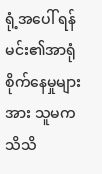ရုံ့အပေါ် ရန်မင်း၏အာရုံစိုက်နေမှုများအား သူမက သိသိ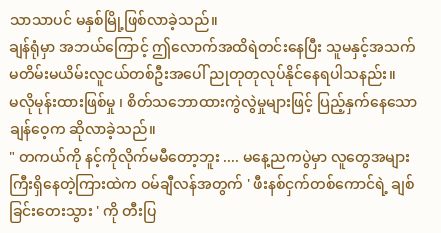သာသာပင် မနှစ်မြို့ဖြစ်လာခဲ့သည်။
ချန်ရုံမှာ အဘယ်ကြောင့် ဤလောက်အထိရဲတင်းနေပြီး သူမနှင့်အသက်မတိမ်းမယိမ်းလူငယ်တစ်ဦးအပေါ် ညုတုတုလုပ်နိုင်နေရပါသနည်း။
မလိုမုန်းထားဖြစ်မှု ၊ စိတ်သဘောထားကွဲလွဲမှုများဖြင့် ပြည့်နှက်နေသောချန်ဝေ့က ဆိုလာခဲ့သည်။
" တကယ်ကို နင့်ကိုလိုက်မမီတော့ဘူး .... မနေ့ညကပွဲမှာ လူတွေအများကြီးရှိနေတဲ့ကြားထဲက ဝမ်ချီလန်အတွက် ' ဖီးနစ်ငှက်တစ်ကောင်ရဲ့ ချစ်ခြင်းတေးသွား ' ကို တီးပြ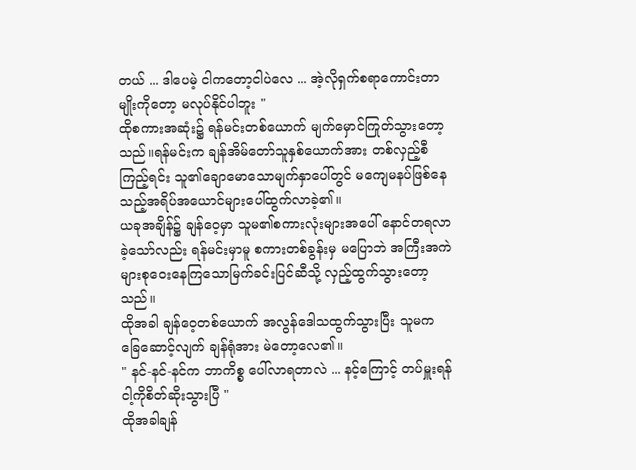တယ် ... ဒါပေမဲ့ ငါကတော့ငါပဲလေ ... အဲ့လိုရှက်စရာကောင်းတာမျိုးကိုတော့ မလုပ်နိုင်ပါဘူး "
ထိုစကားအဆုံး၌ ရန်မင်းတစ်ယောက် မျက်မှောင်ကြုတ်သွားတော့သည်။ရန်မင်းက ချန်အိမ်တော်သူနှစ်ယောက်အား တစ်လှည့်စီကြည့်ရင်း သူ၏ချောမောသောမျက်နှာပေါ်တွင် မကျေမနပ်ဖြစ်နေသည့်အရိပ်အယောင်များပေါ်ထွက်လာခဲ့၏။
ယခုအချိန်၌ ချန်ဝေ့မှာ သူမ၏စကားလုံးများအပေါ် နောင်တရလာခဲ့သော်လည်း ရန်မင်းမှာမူ စကားတစ်ခွန်းမှ မပြောဘဲ အကြီးအကဲများစုဝေးနေကြသောမြက်ခင်းပြင်ဆီသို့ လှည့်ထွက်သွားတော့သည်။
ထိုအခါ ချန်ဝေ့တစ်ယောက် အလွန်ဒေါသထွက်သွားပြီး သူမက ခြေဆောင့်လျက် ချန်ရုံအား မဲတော့လေ၏။
" နင်-နင်-နင်က ဘာကိစ္စ ပေါ်လာရတာလဲ ... နင့်ကြောင့် တပ်မှူးရန် ငါ့ကိုစိတ်ဆိုးသွားပြီ "
ထိုအခါချန်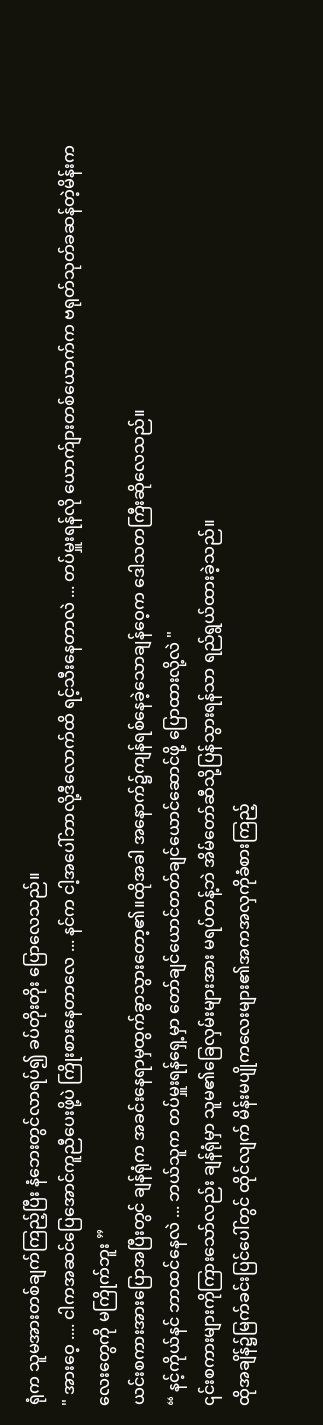ရုံက သူမအားတစ်ချက်ကြည့်ပြီး နံဘေးတွင်လာရပ်၍ ခပ်တိုးတိုး ပြောလေသည်။
" အားဝေ့ .... ငါကအဆင်ပြေအောင်ကူညီပေးဖို့ပဲ ကြိုးစားနေတာလေ ... နင်က ငါ့အပေါ်ဘာလို့ဒီလောက်ထိ ရင့်သီးနေတာလဲ ... တပ်မှူးရန်လို ယောက်ျားတစ်ယောက်က ဗရုတ်သုတ်ခဆန်တဲ့မိန်းကလေးတွေကို မကြိုက်ဘူး ”
ယင်းစကားအားပြောအပြီးတွင် ချန်ရုံက အခင်းနေရာမှထွက်ခွာသွားတော့၏။ထိုအခါ အနောက်၌ကျန်ရစ်နေခဲ့သောချန်ဝေ့က ဒေါသတကြီးဆိုလေသည်။
“ နင့်ကိုယ်နင် ဘာထင်နေလဲ ... ဘယ်သူက တပ်မှူးရန်ရှေ့မှာ တော်ချင်ယောင်တတ်ချင်ယောင်ဆောင်ဖို့ ပြောထားလို့လဲ "
၎င်းစကားများကိုကြားသော်လည်း ချန်ရုံမှာ သူမ၏ခြေလှမ်းများအား မရပ်တန့်ဘဲ အိမ်တော်ဆီသို့ပြန်သွားရန်သာ ရည်ရွယ်ထားခဲ့သည်။
ထိုအချိန်၌မြက်ခင်းပြင်ပေါ်တွင် ထိုင်လျက် မိန်းမပျိုကလေးများ၏အကအလှကိုခံစားကြည့်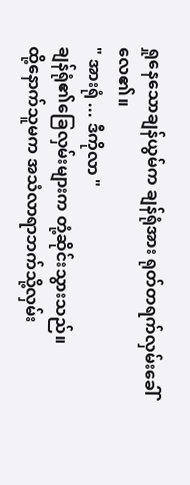ရှုနေသောချန်ယွမ်က ချန်ရုံအား ရုတ်တရက်လှမ်းခေါ်လေ၏။
" အားရုံ ... ဒီကိုလာ "
ချန်ရုံ၏ခြေလှမ်းများက တုံ့ဆိုင်းသွားသည်။
ထို့နောက်သူမက အသံလာရာဘက်သို့လှမ်း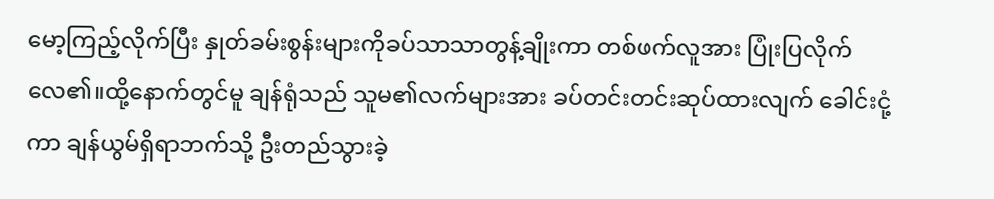မော့ကြည့်လိုက်ပြီး နှုတ်ခမ်းစွန်းများကိုခပ်သာသာတွန့်ချိုးကာ တစ်ဖက်လူအား ပြုံးပြလိုက်လေ၏။ထို့နောက်တွင်မူ ချန်ရုံသည် သူမ၏လက်များအား ခပ်တင်းတင်းဆုပ်ထားလျက် ခေါင်းငုံ့ကာ ချန်ယွမ်ရှိရာဘက်သို့ ဦးတည်သွားခဲ့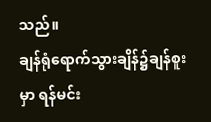သည်။
ချန်ရုံရောက်သွားချိန်၌ချန်စူးမှာ ရန်မင်း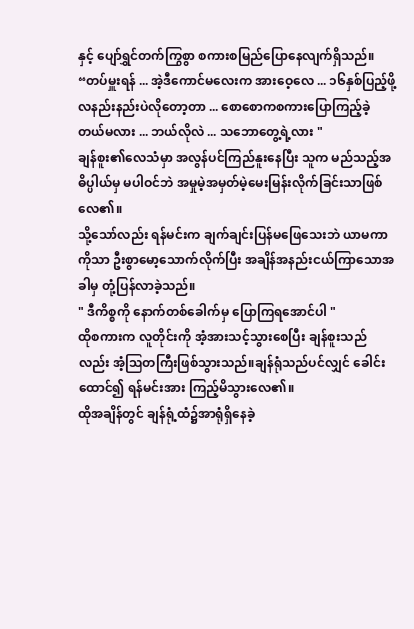နှင့် ပျော်ရွှင်တက်ကြွစွာ စကားစမြည်ပြောနေလျက်ရှိသည်။
“တပ်မှူးရန် ... အဲ့ဒီကောင်မလေးက အားဝေ့လေ ... ၁၆နှစ်ပြည့်ဖို့ လနည်းနည်းပဲလိုတော့တာ ... စောစောကစကားပြောကြည့်ခဲ့တယ်မလား ... ဘယ်လိုလဲ ... သဘောတွေ့ရဲ့လား "
ချန်စူး၏လေသံမှာ အလွန်ပင်ကြည်နူးနေပြီး သူက မည်သည့်အဓိပ္ပါယ်မှ မပါဝင်ဘဲ အမှုမဲ့အမှတ်မဲ့မေးမြန်းလိုက်ခြင်းသာဖြစ်လေ၏။
သို့သော်လည်း ရန်မင်းက ချက်ချင်းပြန်မဖြေသေးဘဲ ယာမကာကိုသာ ဦးစွာမော့သောက်လိုက်ပြီး အချိန်အနည်းငယ်ကြာသောအခါမှ တုံ့ပြန်လာခဲ့သည်။
" ဒီကိစ္စကို နောက်တစ်ခေါက်မှ ပြောကြရအောင်ပါ "
ထိုစကားက လူတိုင်းကို အံ့အားသင့်သွားစေပြီး ချန်စူးသည်လည်း အံ့ဩတကြီးဖြစ်သွားသည်။ချန်ရုံသည်ပင်လျှင် ခေါင်းထောင်၍ ရန်မင်းအား ကြည့်မိသွားလေ၏။
ထိုအချိန်တွင် ချန်ရုံ့ထံ၌အာရုံရှိနေခဲ့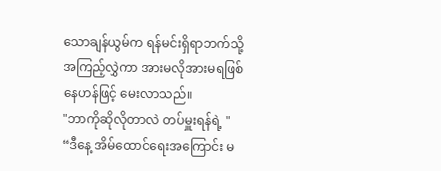သောချန်ယွမ်က ရန်မင်းရှိရာဘက်သို့ အကြည့်လွှဲကာ အားမလိုအားမရဖြစ်နေဟန်ဖြင့် မေးလာသည်။
"ဘာကိုဆိုလိုတာလဲ တပ်မှူးရန်ရဲ့ "
“ဒီနေ့ အိမ်ထောင်ရေးအကြောင်း မ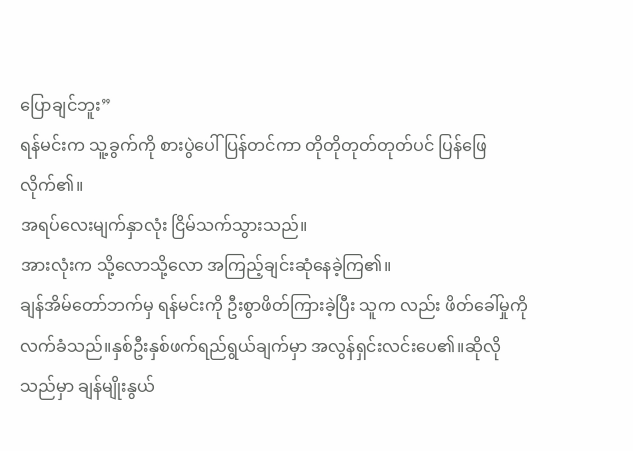ပြောချင်ဘူး”
ရန်မင်းက သူ့ခွက်ကို စားပွဲပေါ်ပြန်တင်ကာ တိုတိုတုတ်တုတ်ပင် ပြန်ဖြေလိုက်၏။
အရပ်လေးမျက်နှာလုံး ငြိမ်သက်သွားသည်။
အားလုံးက သို့လောသို့လော အကြည့်ချင်းဆုံနေခဲ့ကြ၏။
ချန်အိမ်တော်ဘက်မှ ရန်မင်းကို ဦးစွာဖိတ်ကြားခဲ့ပြီး သူက လည်း ဖိတ်ခေါ်မှုကို လက်ခံသည်။နှစ်ဦးနှစ်ဖက်ရည်ရွယ်ချက်မှာ အလွန်ရှင်းလင်းပေ၏။ဆိုလိုသည်မှာ ချန်မျိုးနွယ်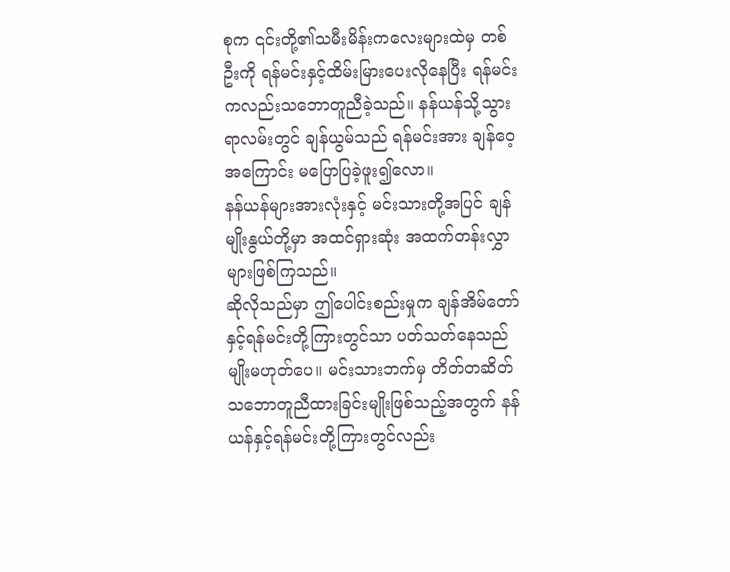စုက ၎င်းတို့၏သမီးမိန်းကလေးများထဲမှ တစ်ဦးကို ရန်မင်းနှင့်ထိမ်းမြားပေးလိုနေပြီး ရန်မင်းကလည်းသဘောတူညီခဲ့သည်။ နန်ယန်သို့သွားရာလမ်းတွင် ချန်ယွမ်သည် ရန်မင်းအား ချန်ဝေ့အကြောင်း မပြောပြခဲ့ဖူး၍လော။
နန်ယန်များအားလုံးနှင့် မင်းသားတို့အပြင် ချန်မျိုးနွယ်တို့မှာ အထင်ရှားဆုံး အထက်တန်းလွှာများဖြစ်ကြသည်။
ဆိုလိုသည်မှာ ဤပေါင်းစည်းမှုက ချန်အိမ်တော်နှင့်ရန်မင်းတို့ကြားတွင်သာ ပတ်သတ်နေသည်မျိုးမဟုတ်ပေ။ မင်းသားဘက်မှ တိတ်တဆိတ်သဘောတူညီထားခြင်းမျိုးဖြစ်သည့်အတွက် နန်ယန်နှင့်ရန်မင်းတို့ကြားတွင်လည်း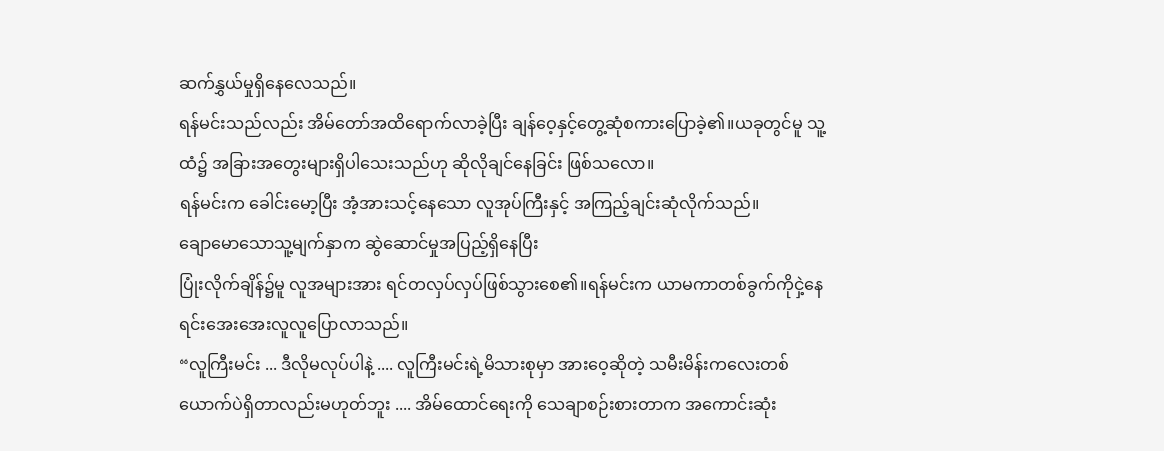ဆက်နွှယ်မှုရှိနေလေသည်။
ရန်မင်းသည်လည်း အိမ်တော်အထိရောက်လာခဲ့ပြီး ချန်ဝေ့နှင့်တွေ့ဆုံစကားပြောခဲ့၏။ယခုတွင်မူ သူ့ထံ၌ အခြားအတွေးများရှိပါသေးသည်ဟု ဆိုလိုချင်နေခြင်း ဖြစ်သလော။
ရန်မင်းက ခေါင်းမော့ပြီး အံ့အားသင့်နေသော လူအုပ်ကြီးနှင့် အကြည့်ချင်းဆုံလိုက်သည်။
ချောမောသောသူ့မျက်နှာက ဆွဲဆောင်မှုအပြည့်ရှိနေပြီး
ပြုံးလိုက်ချိန်၌မူ လူအများအား ရင်တလှပ်လှပ်ဖြစ်သွားစေ၏။ရန်မင်းက ယာမကာတစ်ခွက်ကိုငှဲ့နေရင်းအေးအေးလူလူပြောလာသည်။
“လူကြီးမင်း ... ဒီလိုမလုပ်ပါနဲ့ .... လူကြီးမင်းရဲ့မိသားစုမှာ အားဝေ့ဆိုတဲ့ သမီးမိန်းကလေးတစ်ယောက်ပဲရှိတာလည်းမဟုတ်ဘူး .... အိမ်ထောင်ရေးကို သေချာစဉ်းစားတာက အကောင်းဆုံး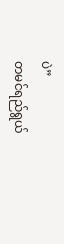ပဲ”
တမင်ရည်ရွယ်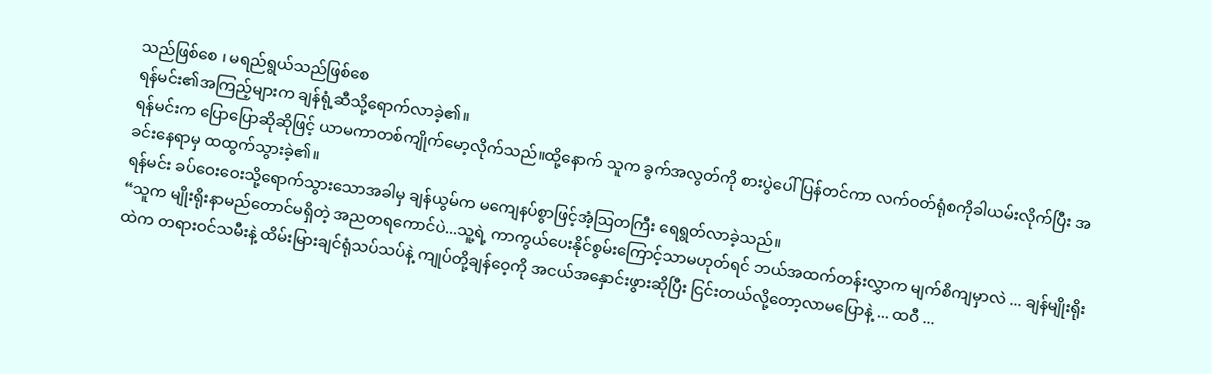သည်ဖြစ်စေ ၊ မရည်ရွယ်သည်ဖြစ်စေ
ရန်မင်း၏အကြည့်များက ချန်ရုံ့ဆီသို့ရောက်လာခဲ့၏။
ရန်မင်းက ပြောပြောဆိုဆိုဖြင့် ယာမကာတစ်ကျိုက်မော့လိုက်သည်။ထို့နောက် သူက ခွက်အလွတ်ကို စားပွဲပေါ်ပြန်တင်ကာ လက်ဝတ်ရုံစကိုခါယမ်းလိုက်ပြီး အခင်းနေရာမှ ထထွက်သွားခဲ့၏။
ရန်မင်း ခပ်ဝေးဝေးသို့ရောက်သွားသောအခါမှ ချန်ယွမ်က မကျေနပ်စွာဖြင့်အံ့ဩတကြီး ရေရွတ်လာခဲ့သည်။
“သူက မျိုးရိုးနာမည်တောင်မရှိတဲ့ အညတရကောင်ပဲ...သူ့ရဲ့ ကာကွယ်ပေးနိုင်စွမ်းကြောင့်သာမဟုတ်ရင် ဘယ်အထက်တန်းလွှာက မျက်စိကျမှာလဲ ... ချန်မျိုးရိုးထဲက တရားဝင်သမီးနဲ့ ထိမ်းမြားချင်ရုံသပ်သပ်နဲ့ ကျုပ်တို့ချန်ဝေ့ကို အငယ်အနှောင်းဖွားဆိုပြီး ငြင်းတယ်လို့တော့လာမပြောနဲ့ ... ထဝီ ...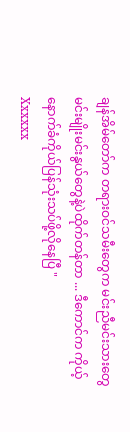ချန်အိမ်တော်က တရားဝင်သမီးတွေက မင်းညီမင်းသားတွေ မင်းမျိုးမင်းနွယ်တွေနဲ့ပဲထိုက်တန်တာ ... ဒီကောင်က ကိုယ့်နောက်ခံကိုယ်ပြန်သုံးသပ်ဖို့လိုနေပြီ "
Xxxxxx